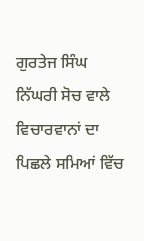ਗੁਰਤੇਜ ਸਿੰਘ
ਨਿੱਘਰੀ ਸੋਚ ਵਾਲੇ ਵਿਚਾਰਵਾਨਾਂ ਦਾ ਪਿਛਲੇ ਸਮਿਆਂ ਵਿੱਚ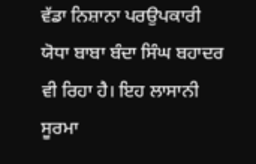ਵੱਡਾ ਨਿਸ਼ਾਨਾ ਪਰਉਪਕਾਰੀ ਯੋਧਾ ਬਾਬਾ ਬੰਦਾ ਸਿੰਘ ਬਹਾਦਰ ਵੀ ਰਿਹਾ ਹੈ। ਇਹ ਲਾਸਾਨੀ ਸੂਰਮਾ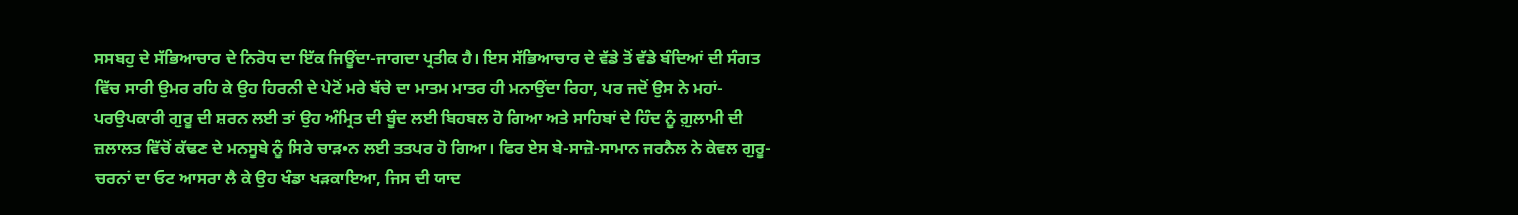ਸਸਬਹੁ ਦੇ ਸੱਭਿਆਚਾਰ ਦੇ ਨਿਰੋਧ ਦਾ ਇੱਕ ਜਿਊਂਦਾ-ਜਾਗਦਾ ਪ੍ਰਤੀਕ ਹੈ। ਇਸ ਸੱਭਿਆਚਾਰ ਦੇ ਵੱਡੇ ਤੋਂ ਵੱਡੇ ਬੰਦਿਆਂ ਦੀ ਸੰਗਤ ਵਿੱਚ ਸਾਰੀ ਉਮਰ ਰਹਿ ਕੇ ਉਹ ਹਿਰਨੀ ਦੇ ਪੇਟੋਂ ਮਰੇ ਬੱਚੇ ਦਾ ਮਾਤਮ ਮਾਤਰ ਹੀ ਮਨਾਉਂਦਾ ਰਿਹਾ, ਪਰ ਜਦੋਂ ਉਸ ਨੇ ਮਹਾਂ-ਪਰਉਪਕਾਰੀ ਗੁਰੂ ਦੀ ਸ਼ਰਨ ਲਈ ਤਾਂ ਉਹ ਅੰਮ੍ਰਿਤ ਦੀ ਬੂੰਦ ਲਈ ਬਿਹਬਲ ਹੋ ਗਿਆ ਅਤੇ ਸਾਹਿਬਾਂ ਦੇ ਹਿੰਦ ਨੂੰ ਗ਼ੁਲਾਮੀ ਦੀ ਜ਼ਲਾਲਤ ਵਿੱਚੋਂ ਕੱਢਣ ਦੇ ਮਨਸੂਬੇ ਨੂੰ ਸਿਰੇ ਚਾੜ•ਨ ਲਈ ਤਤਪਰ ਹੋ ਗਿਆ। ਫਿਰ ਏਸ ਬੇ-ਸਾਜ਼ੋ-ਸਾਮਾਨ ਜਰਨੈਲ ਨੇ ਕੇਵਲ ਗੁਰੂ-ਚਰਨਾਂ ਦਾ ਓਟ ਆਸਰਾ ਲੈ ਕੇ ਉਹ ਖੰਡਾ ਖੜਕਾਇਆ, ਜਿਸ ਦੀ ਯਾਦ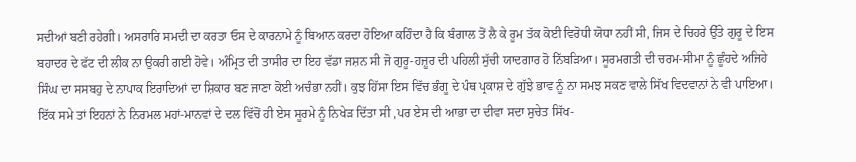ਸਦੀਆਂ ਬਣੀ ਰਹੇਗੀ। ਅਸਰਾਰਿ ਸਮਦੀ ਦਾ ਕਰਤਾ ਓਸ ਦੇ ਕਾਰਨਾਮੇ ਨੂੰ ਬਿਆਨ ਕਰਦਾ ਹੋਇਆ ਕਹਿੰਦਾ ਹੈ ਕਿ ਬੰਗਾਲ ਤੋਂ ਲੈ ਕੇ ਰੂਮ ਤੱਕ ਕੋਈ ਵਿਰੋਧੀ ਯੋਧਾ ਨਹੀਂ ਸੀ, ਜਿਸ ਦੇ ਚਿਹਰੇ ਉੱਤੇ ਗੁਰੂ ਦੇ ਇਸ ਬਹਾਦਰ ਦੇ ਫੱਟ ਦੀ ਲੀਕ ਨਾ ਉਕਰੀ ਗਈ ਹੋਵੇ। ਅੰਮ੍ਰਿਤ ਦੀ ਤਾਸੀਰ ਦਾ ਇਹ ਵੱਡਾ ਜਸ਼ਨ ਸੀ ਜੋ ਗੁਰੂ-ਹਜ਼ੂਰ ਦੀ ਪਹਿਲੀ ਸੁੱਚੀ ਯਾਦਗਾਰ ਹੋ ਨਿੱਬੜਿਆ। ਸੂਰਮਗਤੀ ਦੀ ਚਰਮ-ਸੀਮਾ ਨੂੰ ਛੂੰਹਦੇ ਅਜਿਹੇ ਸਿੰਘ ਦਾ ਸਸਬਹੁ ਦੇ ਨਾਪਾਕ ਇਰਾਦਿਆਂ ਦਾ ਸ਼ਿਕਾਰ ਬਣ ਜਾਣਾ ਕੋਈ ਅਚੰਭਾ ਨਹੀਂ। ਕੁਝ ਹਿੱਸਾ ਇਸ ਵਿੱਚ ਭੰਗੂ ਦੇ ਪੰਥ ਪ੍ਰਕਾਸ਼ ਦੇ ਗੁੱਝੇ ਭਾਵ ਨੂੰ ਨਾ ਸਮਝ ਸਕਣ ਵਾਲੇ ਸਿੱਖ ਵਿਦਵਾਨਾਂ ਨੇ ਵੀ ਪਾਇਆ। ਇੱਕ ਸਮੇ ਤਾਂ ਇਹਨਾਂ ਨੇ ਨਿਰਮਲ ਮਹਾਂ-ਮਾਨਵਾਂ ਦੇ ਦਲ ਵਿੱਚੋਂ ਹੀ ਏਸ ਸੂਰਮੇ ਨੂੰ ਨਿਖੇੜ ਦਿੱਤਾ ਸੀ ,ਪਰ ਏਸ ਦੀ ਆਭਾ ਦਾ ਦੀਵਾ ਸਦਾ ਸੁਚੇਤ ਸਿੱਖ-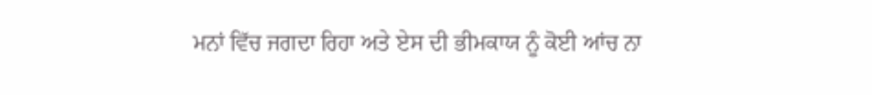ਮਨਾਂ ਵਿੱਚ ਜਗਦਾ ਰਿਹਾ ਅਤੇ ਏਸ ਦੀ ਭੀਮਕਾਯ ਨੂੰ ਕੋਈ ਆਂਚ ਨਾ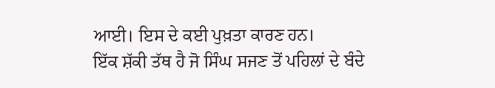ਆਈ। ਇਸ ਦੇ ਕਈ ਪੁਖ਼ਤਾ ਕਾਰਣ ਹਨ।
ਇੱਕ ਸ਼ੱਕੀ ਤੱਥ ਹੈ ਜੋ ਸਿੰਘ ਸਜਣ ਤੋਂ ਪਹਿਲਾਂ ਦੇ ਬੰਦੇ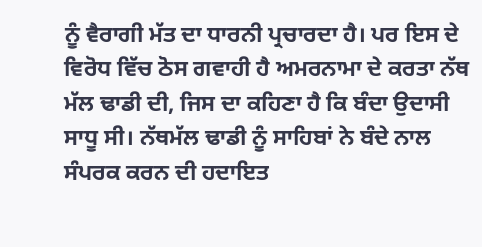ਨੂੰ ਵੈਰਾਗੀ ਮੱਤ ਦਾ ਧਾਰਨੀ ਪ੍ਰਚਾਰਦਾ ਹੈ। ਪਰ ਇਸ ਦੇ ਵਿਰੋਧ ਵਿੱਚ ਠੋਸ ਗਵਾਹੀ ਹੈ ਅਮਰਨਾਮਾ ਦੇ ਕਰਤਾ ਨੱਥ ਮੱਲ ਢਾਡੀ ਦੀ, ਜਿਸ ਦਾ ਕਹਿਣਾ ਹੈ ਕਿ ਬੰਦਾ ਉਦਾਸੀ ਸਾਧੂ ਸੀ। ਨੱਥਮੱਲ ਢਾਡੀ ਨੂੰ ਸਾਹਿਬਾਂ ਨੇ ਬੰਦੇ ਨਾਲ ਸੰਪਰਕ ਕਰਨ ਦੀ ਹਦਾਇਤ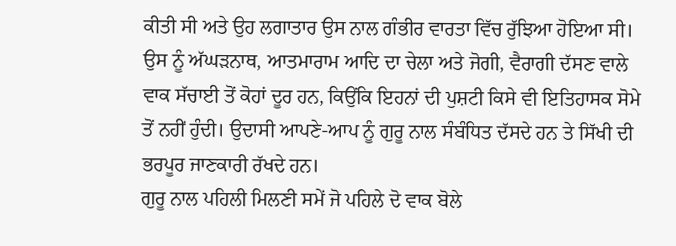ਕੀਤੀ ਸੀ ਅਤੇ ਉਹ ਲਗਾਤਾਰ ਉਸ ਨਾਲ ਗੰਭੀਰ ਵਾਰਤਾ ਵਿੱਚ ਰੁੱਝਿਆ ਹੋਇਆ ਸੀ। ਉਸ ਨੂੰ ਅੱਘੜਨਾਥ, ਆਤਮਾਰਾਮ ਆਦਿ ਦਾ ਚੇਲਾ ਅਤੇ ਜੋਗੀ, ਵੈਰਾਗੀ ਦੱਸਣ ਵਾਲੇ ਵਾਕ ਸੱਚਾਈ ਤੋਂ ਕੋਹਾਂ ਦੂਰ ਹਨ, ਕਿਉਂਕਿ ਇਹਨਾਂ ਦੀ ਪੁਸ਼ਟੀ ਕਿਸੇ ਵੀ ਇਤਿਹਾਸਕ ਸੋਮੇ ਤੋਂ ਨਹੀਂ ਹੁੰਦੀ। ਉਦਾਸੀ ਆਪਣੇ-ਆਪ ਨੂੰ ਗੁਰੂ ਨਾਲ ਸੰਬੰਧਿਤ ਦੱਸਦੇ ਹਨ ਤੇ ਸਿੱਖੀ ਦੀ ਭਰਪੂਰ ਜਾਣਕਾਰੀ ਰੱਖਦੇ ਹਨ।
ਗੁਰੂ ਨਾਲ ਪਹਿਲੀ ਮਿਲਣੀ ਸਮੇਂ ਜੋ ਪਹਿਲੇ ਦੋ ਵਾਕ ਬੋਲੇ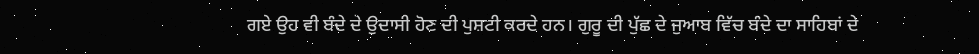ਗਏ ਉਹ ਵੀ ਬੰਦੇ ਦੇ ਉਦਾਸੀ ਹੋਣ ਦੀ ਪੁਸ਼ਟੀ ਕਰਦੇ ਹਨ। ਗੁਰੂ ਦੀ ਪੁੱਛ ਦੇ ਜੁਆਬ ਵਿੱਚ ਬੰਦੇ ਦਾ ਸਾਹਿਬਾਂ ਦੇ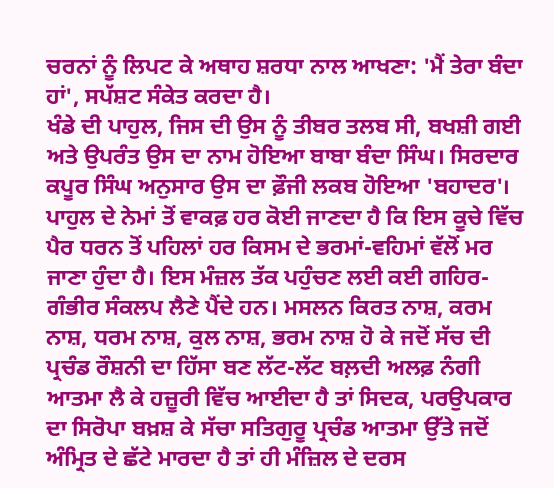ਚਰਨਾਂ ਨੂੰ ਲਿਪਟ ਕੇ ਅਥਾਹ ਸ਼ਰਧਾ ਨਾਲ ਆਖਣਾ: 'ਮੈਂ ਤੇਰਾ ਬੰਦਾ ਹਾਂ', ਸਪੱਸ਼ਟ ਸੰਕੇਤ ਕਰਦਾ ਹੈ।
ਖੰਡੇ ਦੀ ਪਾਹੁਲ, ਜਿਸ ਦੀ ਉਸ ਨੂੰ ਤੀਬਰ ਤਲਬ ਸੀ, ਬਖਸ਼ੀ ਗਈ ਅਤੇ ਉਪਰੰਤ ਉਸ ਦਾ ਨਾਮ ਹੋਇਆ ਬਾਬਾ ਬੰਦਾ ਸਿੰਘ। ਸਿਰਦਾਰ ਕਪੂਰ ਸਿੰਘ ਅਨੁਸਾਰ ਉਸ ਦਾ ਫ਼ੌਜੀ ਲਕਬ ਹੋਇਆ 'ਬਹਾਦਰ'। ਪਾਹੁਲ ਦੇ ਨੇਮਾਂ ਤੋਂ ਵਾਕਫ਼ ਹਰ ਕੋਈ ਜਾਣਦਾ ਹੈ ਕਿ ਇਸ ਕੂਚੇ ਵਿੱਚ ਪੈਰ ਧਰਨ ਤੋਂ ਪਹਿਲਾਂ ਹਰ ਕਿਸਮ ਦੇ ਭਰਮਾਂ-ਵਹਿਮਾਂ ਵੱਲੋਂ ਮਰ ਜਾਣਾ ਹੁੰਦਾ ਹੈ। ਇਸ ਮੰਜ਼ਲ ਤੱਕ ਪਹੁੰਚਣ ਲਈ ਕਈ ਗਹਿਰ-ਗੰਭੀਰ ਸੰਕਲਪ ਲੈਣੇ ਪੈਂਦੇ ਹਨ। ਮਸਲਨ ਕਿਰਤ ਨਾਸ਼, ਕਰਮ ਨਾਸ਼, ਧਰਮ ਨਾਸ਼, ਕੁਲ ਨਾਸ਼, ਭਰਮ ਨਾਸ਼ ਹੋ ਕੇ ਜਦੋਂ ਸੱਚ ਦੀ ਪ੍ਰਚੰਡ ਰੌਸ਼ਨੀ ਦਾ ਹਿੱਸਾ ਬਣ ਲੱਟ-ਲੱਟ ਬਲ਼ਦੀ ਅਲਫ਼ ਨੰਗੀ ਆਤਮਾ ਲੈ ਕੇ ਹਜ਼ੂਰੀ ਵਿੱਚ ਆਈਦਾ ਹੈ ਤਾਂ ਸਿਦਕ, ਪਰਉਪਕਾਰ ਦਾ ਸਿਰੋਪਾ ਬਖ਼ਸ਼ ਕੇ ਸੱਚਾ ਸਤਿਗੁਰੂ ਪ੍ਰਚੰਡ ਆਤਮਾ ਉੱਤੇ ਜਦੋਂ ਅੰਮ੍ਰਿਤ ਦੇ ਛੱਟੇ ਮਾਰਦਾ ਹੈ ਤਾਂ ਹੀ ਮੰਜ਼ਿਲ ਦੇ ਦਰਸ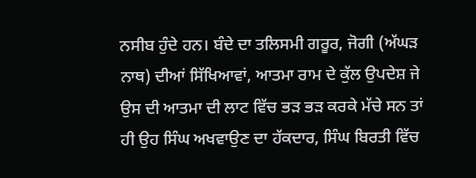ਨਸੀਬ ਹੁੰਦੇ ਹਨ। ਬੰਦੇ ਦਾ ਤਲਿਸਮੀ ਗਰੂਰ, ਜੋਗੀ (ਅੱਘੜ ਨਾਥ) ਦੀਆਂ ਸਿੱਖਿਆਵਾਂ, ਆਤਮਾ ਰਾਮ ਦੇ ਕੁੱਲ ਉਪਦੇਸ਼ ਜੇ ਉਸ ਦੀ ਆਤਮਾ ਦੀ ਲਾਟ ਵਿੱਚ ਭੜ ਭੜ ਕਰਕੇ ਮੱਚੇ ਸਨ ਤਾਂ ਹੀ ਉਹ ਸਿੰਘ ਅਖਵਾਉਣ ਦਾ ਹੱਕਦਾਰ, ਸਿੰਘ ਬਿਰਤੀ ਵਿੱਚ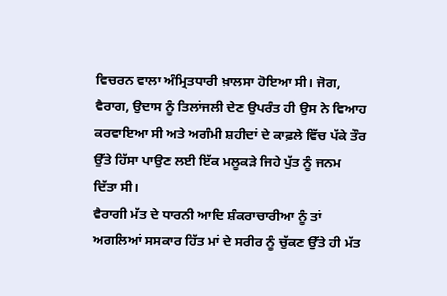ਵਿਚਰਨ ਵਾਲਾ ਅੰਮ੍ਰਿਤਧਾਰੀ ਖ਼ਾਲਸਾ ਹੋਇਆ ਸੀ। ਜੋਗ, ਵੈਰਾਗ, ਉਦਾਸ ਨੂੰ ਤਿਲਾਂਜਲੀ ਦੇਣ ਉਪਰੰਤ ਹੀ ਉਸ ਨੇ ਵਿਆਹ ਕਰਵਾਇਆ ਸੀ ਅਤੇ ਅਗੰਮੀ ਸ਼ਹੀਦਾਂ ਦੇ ਕਾਫ਼ਲੇ ਵਿੱਚ ਪੱਕੇ ਤੌਰ ਉੱਤੇ ਹਿੱਸਾ ਪਾਉਣ ਲਈ ਇੱਕ ਮਲੂਕੜੇ ਜਿਹੇ ਪੁੱਤ ਨੂੰ ਜਨਮ ਦਿੱਤਾ ਸੀ।
ਵੈਰਾਗੀ ਮੱਤ ਦੇ ਧਾਰਨੀ ਆਦਿ ਸ਼ੰਕਰਾਚਾਰੀਆ ਨੂੰ ਤਾਂ ਅਗਲਿਆਂ ਸਸਕਾਰ ਹਿੱਤ ਮਾਂ ਦੇ ਸਰੀਰ ਨੂੰ ਚੁੱਕਣ ਉੱਤੇ ਹੀ ਮੱਤ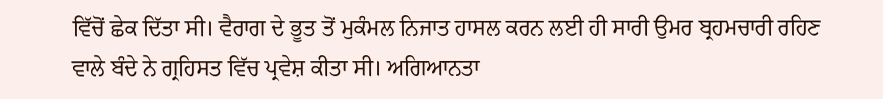ਵਿੱਚੋਂ ਛੇਕ ਦਿੱਤਾ ਸੀ। ਵੈਰਾਗ ਦੇ ਭੂਤ ਤੋਂ ਮੁਕੰਮਲ ਨਿਜਾਤ ਹਾਸਲ ਕਰਨ ਲਈ ਹੀ ਸਾਰੀ ਉਮਰ ਬ੍ਰਹਮਚਾਰੀ ਰਹਿਣ ਵਾਲੇ ਬੰਦੇ ਨੇ ਗ੍ਰਹਿਸਤ ਵਿੱਚ ਪ੍ਰਵੇਸ਼ ਕੀਤਾ ਸੀ। ਅਗਿਆਨਤਾ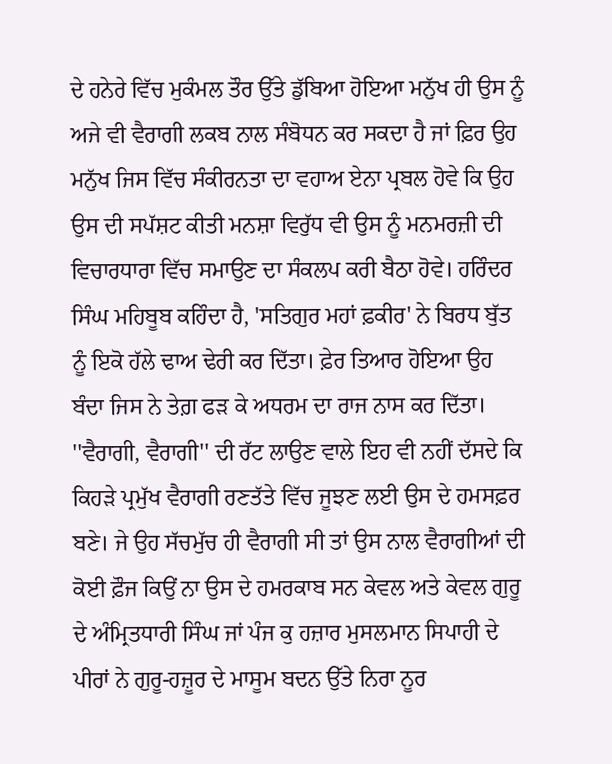ਦੇ ਹਨੇਰੇ ਵਿੱਚ ਮੁਕੰਮਲ ਤੌਰ ਉੱਤੇ ਡੁੱਬਿਆ ਹੋਇਆ ਮਨੁੱਖ ਹੀ ਉਸ ਨੂੰ ਅਜੇ ਵੀ ਵੈਰਾਗੀ ਲਕਬ ਨਾਲ ਸੰਬੋਧਨ ਕਰ ਸਕਦਾ ਹੈ ਜਾਂ ਫ਼ਿਰ ਉਹ ਮਨੁੱਖ ਜਿਸ ਵਿੱਚ ਸੰਕੀਰਨਤਾ ਦਾ ਵਹਾਅ ਏਨਾ ਪ੍ਰਬਲ ਹੋਵੇ ਕਿ ਉਹ ਉਸ ਦੀ ਸਪੱਸ਼ਟ ਕੀਤੀ ਮਨਸ਼ਾ ਵਿਰੁੱਧ ਵੀ ਉਸ ਨੂੰ ਮਨਮਰਜ਼ੀ ਦੀ ਵਿਚਾਰਧਾਰਾ ਵਿੱਚ ਸਮਾਉਣ ਦਾ ਸੰਕਲਪ ਕਰੀ ਬੈਠਾ ਹੋਵੇ। ਹਰਿੰਦਰ ਸਿੰਘ ਮਹਿਬੂਬ ਕਹਿੰਦਾ ਹੈ, 'ਸਤਿਗੁਰ ਮਹਾਂ ਫ਼ਕੀਰ' ਨੇ ਬਿਰਧ ਬੁੱਤ ਨੂੰ ਇਕੋ ਹੱਲੇ ਢਾਅ ਢੇਰੀ ਕਰ ਦਿੱਤਾ। ਫ਼ੇਰ ਤਿਆਰ ਹੋਇਆ ਉਹ ਬੰਦਾ ਜਿਸ ਨੇ ਤੇਗ਼ ਫੜ ਕੇ ਅਧਰਮ ਦਾ ਰਾਜ ਨਾਸ ਕਰ ਦਿੱਤਾ।
''ਵੈਰਾਗੀ, ਵੈਰਾਗੀ'' ਦੀ ਰੱਟ ਲਾਉਣ ਵਾਲੇ ਇਹ ਵੀ ਨਹੀਂ ਦੱਸਦੇ ਕਿ ਕਿਹੜੇ ਪ੍ਰਮੁੱਖ ਵੈਰਾਗੀ ਰਣਤੱਤੇ ਵਿੱਚ ਜੂਝਣ ਲਈ ਉਸ ਦੇ ਹਮਸਫ਼ਰ ਬਣੇ। ਜੇ ਉਹ ਸੱਚਮੁੱਚ ਹੀ ਵੈਰਾਗੀ ਸੀ ਤਾਂ ਉਸ ਨਾਲ ਵੈਰਾਗੀਆਂ ਦੀ ਕੋਈ ਫ਼ੌਜ ਕਿਉਂ ਨਾ ਉਸ ਦੇ ਹਮਰਕਾਬ ਸਨ ਕੇਵਲ ਅਤੇ ਕੇਵਲ ਗੁਰੂ ਦੇ ਅੰਮ੍ਰਿਤਧਾਰੀ ਸਿੰਘ ਜਾਂ ਪੰਜ ਕੁ ਹਜ਼ਾਰ ਮੁਸਲਮਾਨ ਸਿਪਾਹੀ ਦੇ ਪੀਰਾਂ ਨੇ ਗੁਰੂ-ਹਜ਼ੂਰ ਦੇ ਮਾਸੂਮ ਬਦਨ ਉੱਤੇ ਨਿਰਾ ਨੂਰ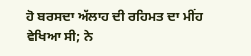ਹੋ ਬਰਸਦਾ ਅੱਲਾਹ ਦੀ ਰਹਿਮਤ ਦਾ ਮੀਂਹ ਵੇਖਿਆ ਸੀ; ਨੇ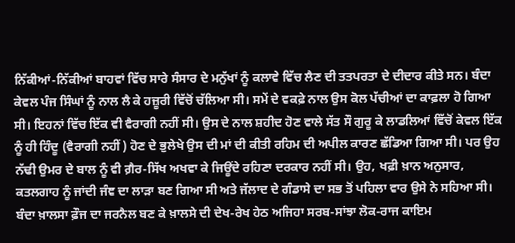ਨਿੱਕੀਆਂ-ਨਿੱਕੀਆਂ ਬਾਹਵਾਂ ਵਿੱਚ ਸਾਰੇ ਸੰਸਾਰ ਦੇ ਮਨੁੱਖਾਂ ਨੂੰ ਕਲਾਵੇ ਵਿੱਚ ਲੈਣ ਦੀ ਤਤਪਰਤਾ ਦੇ ਦੀਦਾਰ ਕੀਤੇ ਸਨ। ਬੰਦਾ ਕੇਵਲ ਪੰਜ ਸਿੰਘਾਂ ਨੂੰ ਨਾਲ ਲੈ ਕੇ ਹਜ਼ੂਰੀ ਵਿੱਚੋਂ ਚੱਲਿਆ ਸੀ। ਸਮੇਂ ਦੇ ਵਕਫ਼ੇ ਨਾਲ ਉਸ ਕੋਲ ਪੱਚੀਆਂ ਦਾ ਕਾਫ਼ਲਾ ਹੋ ਗਿਆ ਸੀ। ਇਹਨਾਂ ਵਿੱਚ ਇੱਕ ਵੀ ਵੈਰਾਗੀ ਨਹੀਂ ਸੀ। ਉਸ ਦੇ ਨਾਲ ਸ਼ਹੀਦ ਹੋਣ ਵਾਲੇ ਸੱਤ ਸੌ ਗੁਰੂ ਕੇ ਲਾਡਲਿਆਂ ਵਿੱਚੋਂ ਕੇਵਲ ਇੱਕ ਨੂੰ ਹੀ ਹਿੰਦੂ (ਵੈਰਾਗੀ ਨਹੀਂ) ਹੋਣ ਦੇ ਭੁਲੇਖੇ ਉਸ ਦੀ ਮਾਂ ਦੀ ਕੀਤੀ ਰਹਿਮ ਦੀ ਅਪੀਲ ਕਾਰਣ ਛੱਡਿਆ ਗਿਆ ਸੀ। ਪਰ ਉਹ ਨੱਢੀ ਉਮਰ ਦੇ ਬਾਲ ਨੂੰ ਵੀ ਗ਼ੈਰ-ਸਿੱਖ ਅਖਵਾ ਕੇ ਜਿਊਂਦੇ ਰਹਿਣਾ ਦਰਕਾਰ ਨਹੀਂ ਸੀ। ਉਹ, ਖਫ਼ੀ ਖ਼ਾਨ ਅਨੁਸਾਰ, ਕਤਲਗਾਹ ਨੂੰ ਜਾਂਦੀ ਜੰਞ ਦਾ ਲਾੜਾ ਬਣ ਗਿਆ ਸੀ ਅਤੇ ਜੱਲਾਦ ਦੇ ਗੰਡਾਸੇ ਦਾ ਸਭ ਤੋਂ ਪਹਿਲਾ ਵਾਰ ਉਸੇ ਨੇ ਸਹਿਆ ਸੀ।
ਬੰਦਾ ਖ਼ਾਲਸਾ ਫ਼ੌਜ ਦਾ ਜਰਨੈਲ ਬਣ ਕੇ ਖ਼ਾਲਸੇ ਦੀ ਦੇਖ-ਰੇਖ ਹੇਠ ਅਜਿਹਾ ਸਰਬ-ਸਾਂਝਾ ਲੋਕ-ਰਾਜ ਕਾਇਮ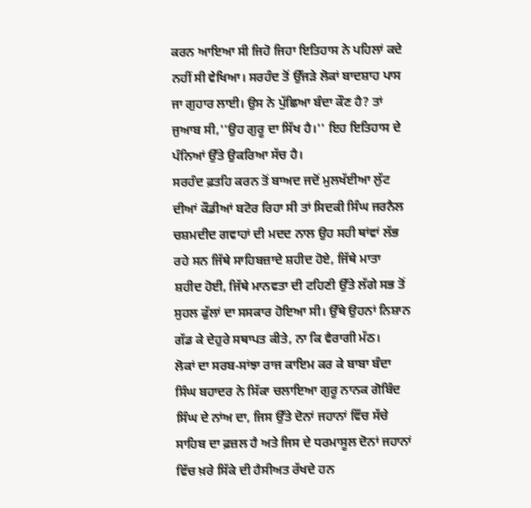ਕਰਨ ਆਇਆ ਸੀ ਜਿਹੋ ਜਿਹਾ ਇਤਿਹਾਸ ਨੇ ਪਹਿਲਾਂ ਕਦੇ ਨਹੀਂ ਸੀ ਵੇਖਿਆ। ਸਰਹੰਦ ਤੋਂ ਉੱਜੜੇ ਲੋਕਾਂ ਬਾਦਸ਼ਾਹ ਪਾਸ ਜਾ ਗੁਹਾਰ ਲਾਈ। ਉਸ ਨੇ ਪੁੱਛਿਆ ਬੰਦਾ ਕੌਣ ਹੈ? ਤਾਂ ਜੁਆਬ ਸੀ,''ਉਹ ਗੁਰੂ ਦਾ ਸਿੱਖ ਹੈ।'' ਇਹ ਇਤਿਹਾਸ ਦੇ ਪੰਨਿਆਂ ਉੱਤੇ ਉਕਰਿਆ ਸੱਚ ਹੈ।
ਸਰਹੰਦ ਫ਼ਤਹਿ ਕਰਨ ਤੋਂ ਬਾਅਦ ਜਦੋਂ ਮੁਲਖੱਈਆ ਲੁੱਟ ਦੀਆਂ ਕੌਡੀਆਂ ਬਟੋਰ ਰਿਹਾ ਸੀ ਤਾਂ ਸਿਦਕੀ ਸਿੰਘ ਜਰਨੈਲ ਚਸ਼ਮਦੀਦ ਗਵਾਹਾਂ ਦੀ ਮਦਦ ਨਾਲ ਉਹ ਸਹੀ ਥਾਂਵਾਂ ਲੱਭ ਰਹੇ ਸਨ ਜਿੱਥੇ ਸਾਹਿਬਜ਼ਾਦੇ ਸ਼ਹੀਦ ਹੋਏ, ਜਿੱਥੇ ਮਾਤਾ ਸ਼ਹੀਦ ਹੋਈ, ਜਿੱਥੇ ਮਾਨਵਤਾ ਦੀ ਟਹਿਣੀ ਉੱਤੇ ਲੱਗੇ ਸਭ ਤੋਂ ਸੁਹਲ ਫੁੱਲਾਂ ਦਾ ਸਸਕਾਰ ਹੋਇਆ ਸੀ। ਉੱਥੇ ਉਹਨਾਂ ਨਿਸ਼ਾਨ ਗੱਡ ਕੇ ਦੇਹੁਰੇ ਸਥਾਪਤ ਕੀਤੇ, ਨਾ ਕਿ ਵੈਰਾਗੀ ਮੱਠ।
ਲੋਕਾਂ ਦਾ ਸਰਬ-ਸਾਂਝਾ ਰਾਜ ਕਾਇਮ ਕਰ ਕੇ ਬਾਬਾ ਬੰਦਾ ਸਿੰਘ ਬਹਾਦਰ ਨੇ ਸਿੱਕਾ ਚਲਾਇਆ ਗੁਰੂ ਨਾਨਕ ਗੋਬਿੰਦ ਸਿੰਘ ਦੇ ਨਾਂਅ ਦਾ, ਜਿਸ ਉੱਤੇ ਦੋਨਾਂ ਜਹਾਨਾਂ ਵਿੱਚ ਸੱਚੇ ਸਾਹਿਬ ਦਾ ਫ਼ਜ਼ਲ ਹੈ ਅਤੇ ਜਿਸ ਦੇ ਧਰਮਾਸੂਲ ਦੋਨਾਂ ਜਹਾਨਾਂ ਵਿੱਚ ਖ਼ਰੇ ਸਿੱਕੇ ਦੀ ਹੈਸੀਅਤ ਰੱਖਦੇ ਹਨ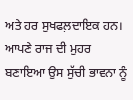ਅਤੇ ਹਰ ਸੁਖਫਲ਼ਦਾਇਕ ਹਨ। ਆਪਣੇ ਰਾਜ ਦੀ ਮੁਹਰ ਬਣਾਇਆ ਉਸ ਸੁੱਚੀ ਭਾਵਨਾ ਨੂੰ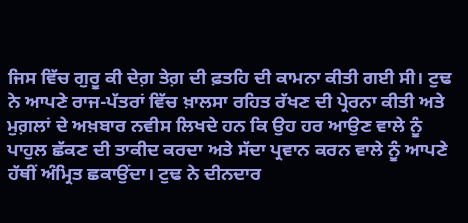ਜਿਸ ਵਿੱਚ ਗੁਰੂ ਕੀ ਦੇਗ਼ ਤੇਗ਼ ਦੀ ਫ਼ਤਹਿ ਦੀ ਕਾਮਨਾ ਕੀਤੀ ਗਈ ਸੀ। ਟੁਢ ਨੇ ਆਪਣੇ ਰਾਜ-ਪੱਤਰਾਂ ਵਿੱਚ ਖ਼ਾਲਸਾ ਰਹਿਤ ਰੱਖਣ ਦੀ ਪ੍ਰੇਰਨਾ ਕੀਤੀ ਅਤੇ ਮੁਗ਼ਲਾਂ ਦੇ ਅਖ਼ਬਾਰ ਨਵੀਸ ਲਿਖਦੇ ਹਨ ਕਿ ਉਹ ਹਰ ਆਉਣ ਵਾਲੇ ਨੂੰ ਪਾਹੁਲ ਛੱਕਣ ਦੀ ਤਾਕੀਦ ਕਰਦਾ ਅਤੇ ਸੱਦਾ ਪ੍ਰਵਾਨ ਕਰਨ ਵਾਲੇ ਨੂੰ ਆਪਣੇ ਹੱਥੀਂ ਅੰਮ੍ਰਿਤ ਛਕਾਉਂਦਾ। ਟੁਢ ਨੇ ਦੀਨਦਾਰ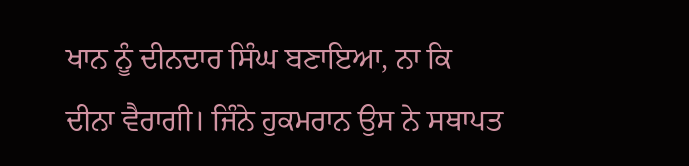ਖਾਨ ਨੂੰ ਦੀਨਦਾਰ ਸਿੰਘ ਬਣਾਇਆ, ਨਾ ਕਿ ਦੀਨਾ ਵੈਰਾਗੀ। ਜਿੰਨੇ ਹੁਕਮਰਾਨ ਉਸ ਨੇ ਸਥਾਪਤ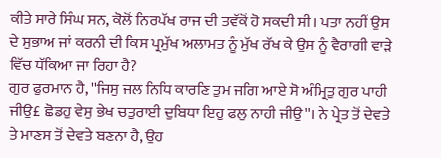ਕੀਤੇ ਸਾਰੇ ਸਿੰਘ ਸਨ, ਕੋਲੋਂ ਨਿਰਪੱਖ ਰਾਜ ਦੀ ਤਵੱਕੋਂ ਹੋ ਸਕਦੀ ਸੀ। ਪਤਾ ਨਹੀਂ ਉਸ ਦੇ ਸੁਭਾਅ ਜਾਂ ਕਰਨੀ ਦੀ ਕਿਸ ਪ੍ਰਮੁੱਖ ਅਲਾਮਤ ਨੂੰ ਮੁੱਖ ਰੱਖ ਕੇ ਉਸ ਨੂੰ ਵੈਰਾਗੀ ਵਾੜੇ ਵਿੱਚ ਧੱਕਿਆ ਜਾ ਰਿਹਾ ਹੈ?
ਗੁਰ ਫੁਰਮਾਨ ਹੈ, ''ਜਿਸੁ ਜਲ ਨਿਧਿ ਕਾਰਣਿ ਤੁਮ ਜਗਿ ਆਏ ਸੋ ਅੰਮ੍ਰਿਤੁ ਗੁਰ ਪਾਹੀ ਜੀਉ£ ਛੋਡਹੁ ਵੇਸੁ ਭੇਖ ਚਤੁਰਾਈ ਦੁਬਿਧਾ ਇਹੁ ਫਲੁ ਨਾਹੀ ਜੀਉ''। ਨੇ ਪ੍ਰੇਤ ਤੋਂ ਦੇਵਤੇ ਤੇ ਮਾਣਸ ਤੋਂ ਦੇਵਤੇ ਬਣਨਾ ਹੈ, ਉਹ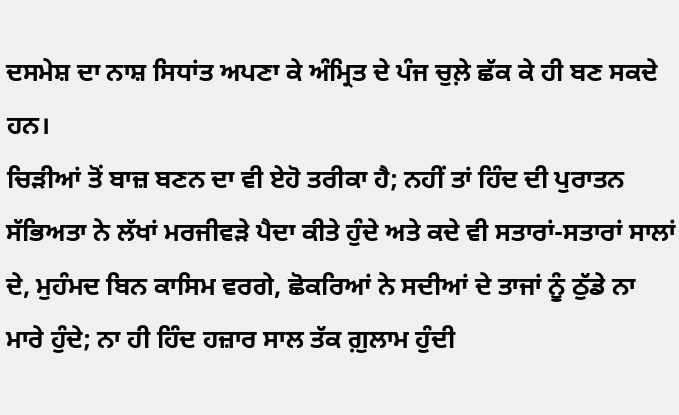ਦਸਮੇਸ਼ ਦਾ ਨਾਸ਼ ਸਿਧਾਂਤ ਅਪਣਾ ਕੇ ਅੰਮ੍ਰਿਤ ਦੇ ਪੰਜ ਚੁਲ਼ੇ ਛੱਕ ਕੇ ਹੀ ਬਣ ਸਕਦੇ ਹਨ।
ਚਿੜੀਆਂ ਤੋਂ ਬਾਜ਼ ਬਣਨ ਦਾ ਵੀ ਏਹੋ ਤਰੀਕਾ ਹੈ; ਨਹੀਂ ਤਾਂ ਹਿੰਦ ਦੀ ਪੁਰਾਤਨ ਸੱਭਿਅਤਾ ਨੇ ਲੱਖਾਂ ਮਰਜੀਵੜੇ ਪੈਦਾ ਕੀਤੇ ਹੁੰਦੇ ਅਤੇ ਕਦੇ ਵੀ ਸਤਾਰਾਂ-ਸਤਾਰਾਂ ਸਾਲਾਂ ਦੇ, ਮੁਹੰਮਦ ਬਿਨ ਕਾਸਿਮ ਵਰਗੇ, ਛੋਕਰਿਆਂ ਨੇ ਸਦੀਆਂ ਦੇ ਤਾਜਾਂ ਨੂੰ ਠੁੱਡੇ ਨਾ ਮਾਰੇ ਹੁੰਦੇ; ਨਾ ਹੀ ਹਿੰਦ ਹਜ਼ਾਰ ਸਾਲ ਤੱਕ ਗ਼ੁਲਾਮ ਹੁੰਦੀ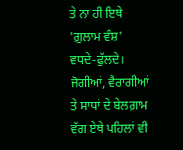ਤੇ ਨਾ ਹੀ ਇਥੇ 'ਗ਼ੁਲਾਮ ਵੰਸ਼' ਵਧਦੇ-ਫੁੱਲਦੇ। ਜੋਗੀਆਂ, ਵੈਰਾਗੀਆਂ ਤੇ ਸਾਧਾਂ ਦੇ ਬੇਲਗ਼ਾਮ ਵੱਗ ਏਥੇ ਪਹਿਲਾਂ ਵੀ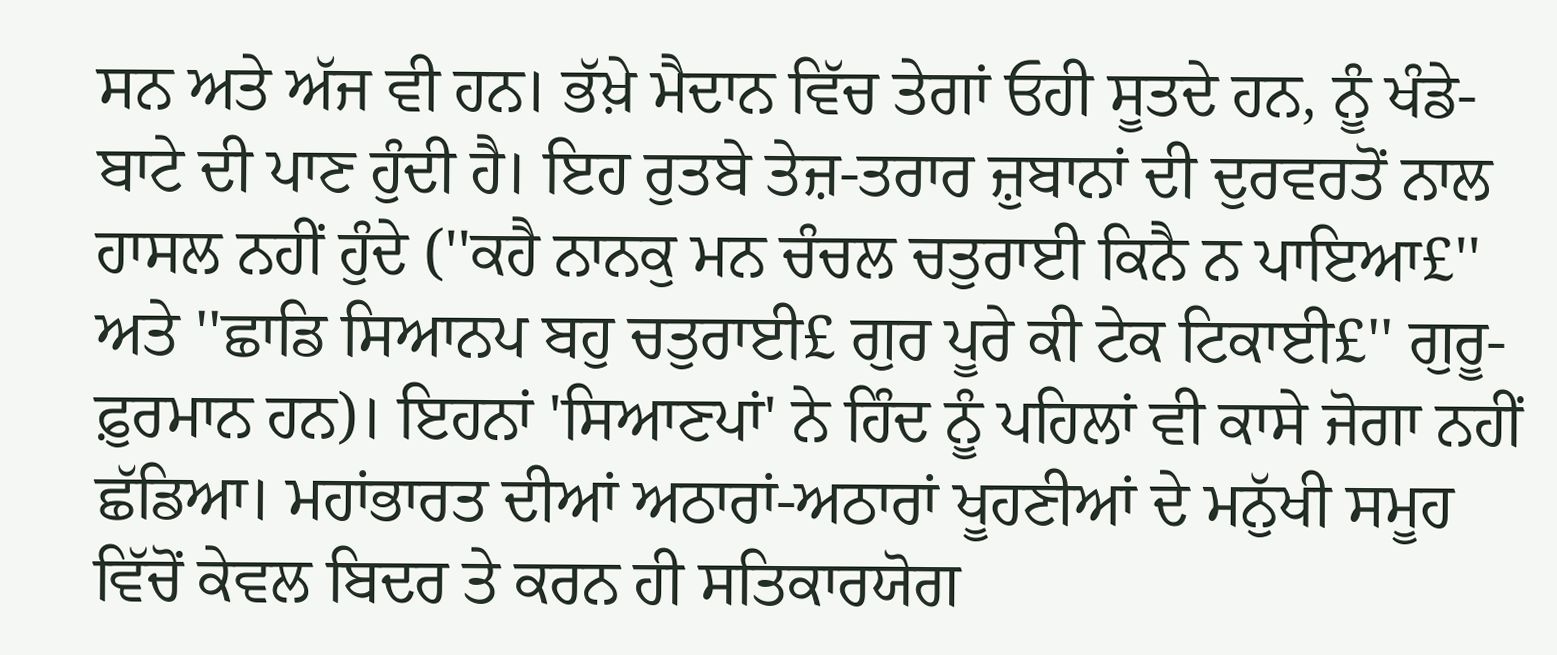ਸਨ ਅਤੇ ਅੱਜ ਵੀ ਹਨ। ਭੱਖ਼ੇ ਮੈਦਾਨ ਵਿੱਚ ਤੇਗਾਂ ਓਹੀ ਸੂਤਦੇ ਹਨ, ਨੂੰ ਖੰਡੇ-ਬਾਟੇ ਦੀ ਪਾਣ ਹੁੰਦੀ ਹੈ। ਇਹ ਰੁਤਬੇ ਤੇਜ਼-ਤਰਾਰ ਜ਼ੁਬਾਨਾਂ ਦੀ ਦੁਰਵਰਤੋਂ ਨਾਲ ਹਾਸਲ ਨਹੀਂ ਹੁੰਦੇ (''ਕਹੈ ਨਾਨਕੁ ਮਨ ਚੰਚਲ ਚਤੁਰਾਈ ਕਿਨੈ ਨ ਪਾਇਆ£'' ਅਤੇ ''ਛਾਡਿ ਸਿਆਨਪ ਬਹੁ ਚਤੁਰਾਈ£ ਗੁਰ ਪੂਰੇ ਕੀ ਟੇਕ ਟਿਕਾਈ£'' ਗੁਰੂ-ਫ਼ੁਰਮਾਨ ਹਨ)। ਇਹਨਾਂ 'ਸਿਆਣਪਾਂ' ਨੇ ਹਿੰਦ ਨੂੰ ਪਹਿਲਾਂ ਵੀ ਕਾਸੇ ਜੋਗਾ ਨਹੀਂ ਛੱਡਿਆ। ਮਹਾਂਭਾਰਤ ਦੀਆਂ ਅਠਾਰਾਂ-ਅਠਾਰਾਂ ਖੂਹਣੀਆਂ ਦੇ ਮਨੁੱਖੀ ਸਮੂਹ ਵਿੱਚੋਂ ਕੇਵਲ ਬਿਦਰ ਤੇ ਕਰਨ ਹੀ ਸਤਿਕਾਰਯੋਗ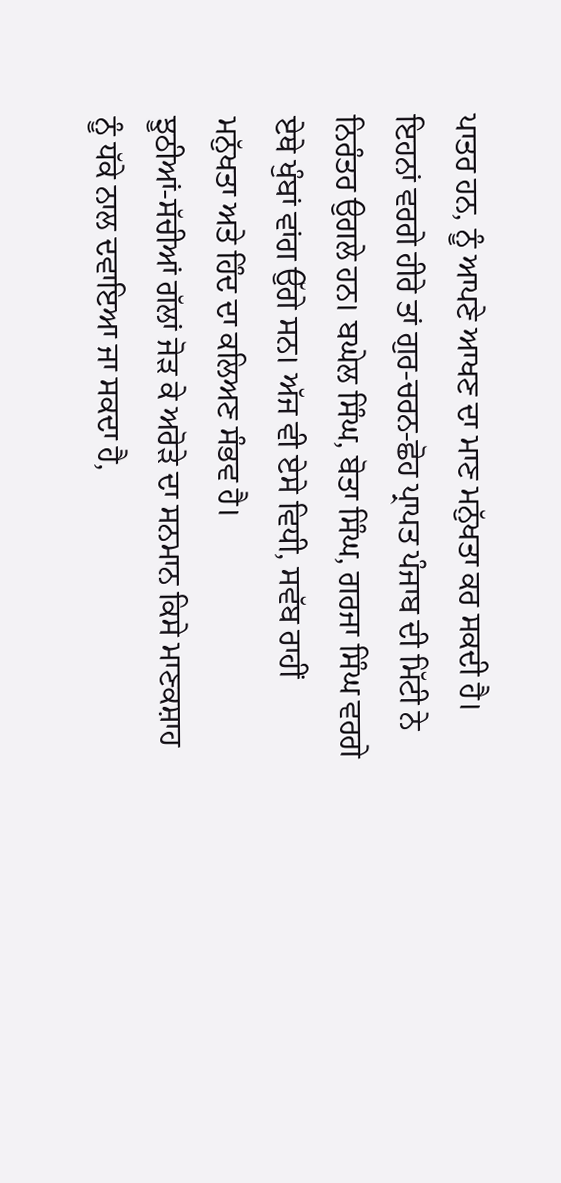ਪਾਤਰ ਹਨ, ਨੂੰ ਆਪਣੇ ਆਖਣ ਦਾ ਮਾਣ ਮਨੁੱਖਤਾ ਕਰ ਸਕਦੀ ਹੈ। ਇਹਨਾਂ ਵਰਗੇ ਹੀਰੇ ਤਾਂ ਗੁਰ-ਚਰਨ-ਛੋਹ ਪ੍ਰਾਪਤ ਪੰਜਾਬ ਦੀ ਮਿੱਟੀ ਨੇ ਨਿਰੰਤਰ ਉਗਲੇ ਹਨ। ਬਘੇਲ ਸਿੰਘ, ਬੋਤਾ ਸਿੰਘ, ਗਰਜਾ ਸਿੰਘ ਵਰਗੇ ਏਥੇ ਖੁੰਬਾਂ ਵਾਂਗ ਉੱਗੇ ਸਨ। ਅੱਜ ਵੀ ਏਸੇ ਵਿਧੀ, ਸਵੱਬ ਰਾਹੀਂ ਮਨੁੱਖਤਾ ਅਤੇ ਹਿੰਦ ਦਾ ਕਲਿਅਣ ਸੰਭਵ ਹੈ।
ਝੂਠੀਆਂ-ਸੱਚੀਆਂ ਗੱਲਾਂ ਜੋੜ ਕੇ ਅਰੋੜੇ ਦਾ ਸਨਮਾਨ ਕਿਸੇ ਮਾਣਕਸ਼ਾਹ ਨੂੰ ਧੱਕੇ ਨਾਲ ਦਵਾਇਆ ਜਾ ਸਕਦਾ ਹੈ,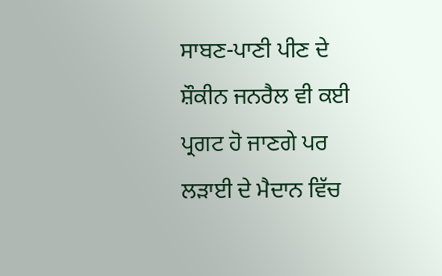ਸਾਬਣ-ਪਾਣੀ ਪੀਣ ਦੇ ਸ਼ੌਕੀਨ ਜਨਰੈਲ ਵੀ ਕਈ ਪ੍ਰਗਟ ਹੋ ਜਾਣਗੇ ਪਰ ਲੜਾਈ ਦੇ ਮੈਦਾਨ ਵਿੱਚ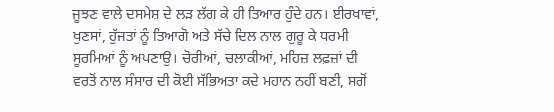ਜੂਝਣ ਵਾਲੇ ਦਸਮੇਸ਼ ਦੇ ਲੜ ਲੱਗ ਕੇ ਹੀ ਤਿਆਰ ਹੁੰਦੇ ਹਨ। ਈਰਖਾਵਾਂ, ਖੁਣਸਾਂ, ਹੁੱਜਤਾਂ ਨੂੰ ਤਿਆਗੋ ਅਤੇ ਸੱਚੇ ਦਿਲ ਨਾਲ ਗੁਰੂ ਕੇ ਧਰਮੀ ਸੂਰਮਿਆਂ ਨੂੰ ਅਪਣਾਉ। ਚੋਰੀਆਂ, ਚਲਾਕੀਆਂ, ਮਹਿਜ਼ ਲਫ਼ਜ਼ਾਂ ਦੀ ਵਰਤੋਂ ਨਾਲ ਸੰਸਾਰ ਦੀ ਕੋਈ ਸੱਭਿਅਤਾ ਕਦੇ ਮਹਾਨ ਨਹੀਂ ਬਣੀ, ਸਗੋਂ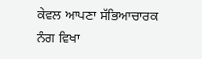ਕੇਵਲ ਆਪਣਾ ਸੱਭਿਆਚਾਰਕ ਨੰਗ ਵਿਖਾ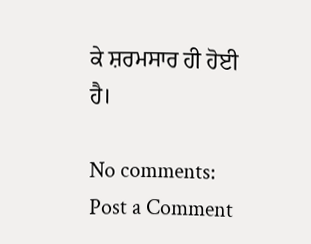ਕੇ ਸ਼ਰਮਸਾਰ ਹੀ ਹੋਈ ਹੈ।

No comments:
Post a Comment